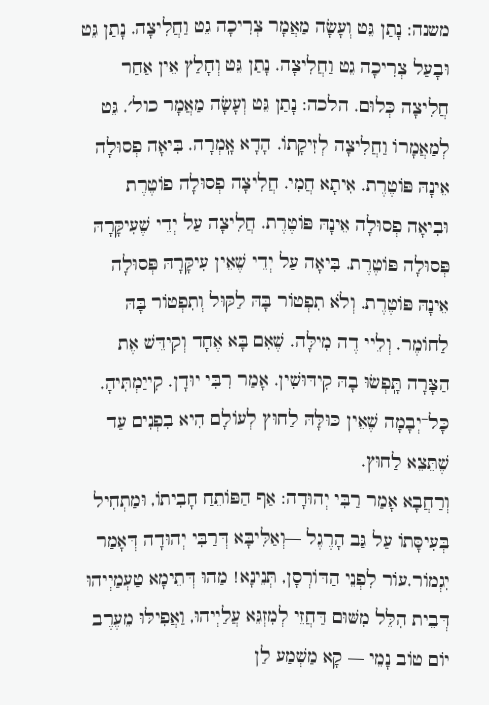משנה: נָתַן גֵּט וְעָשָׂה מַאֲמָר צְרִיכָה גֵט וַחֲלִיצָה. נָתַן גֵּט וּבָעַל צְרִיכָה גֵט וַחֲלִיצָה. נָתַן גֵּט וְחָלַץ אֵין אַחַר חֲלִיצָה כְּלוּם. הלכה: נָתַן גֵּט וְעָשָׂה מַאֲמָר כול׳. גֵּט לְמַאֲמָרוֹ וַחֲלִיצָה לְזִיקָתוֹ. הָדָא אָֽמְרָה. בִּיאָה פְסוּלָה אֵינָהּ פּוֹטֶרֶת. אִיתָא חֲמִי. חֲלִיצָה פְסוּלָה פוֹטֶרֶת וּבִיאָה פְסוּלָה אֵינָהּ פּוֹטֶרֶת. חֲלִיצָה עַל יְדֵי שֶׁעִיקָּרָהּ פְּסוּלָה פּוֹטֶרֶת. בִּיאָה עַל יְדֵי שֶׁאֵין עִיקָּרָהּ פְּסוּלָה אֵינָהּ פּוֹטֶרֶת. וְלֹא תִפְטוֹר בָּהּ לַקּוּל וְתִפְטוֹר בָּהּ לַחוֹמֶר. וְלֵיי דֶה מִילָּה. שֶׁאִם בָּא אֶחָד וְקִידֵּשׁ אֶת הַצָּרָה תָּֽפְשׂוּ בָהּ קִידּוּשִׁין. אָמַר רִבִּי יוּדָן. קִייַמְתִּיהָ. כָּל־יְבָמָה שֶׁאֵין כּוּלָּהּ לַחוּץ לְעוֹלָם הִיא בִפְנִים עַד שֶׁתֵּצֵא לַחוּץ.
וְרַחֲבָא אָמַר רַבִּי יְהוּדָה: אַף הַפּוֹתֵחַ חָבִיתוֹ, וּמַתְחִיל בְּעִיסָּתוֹ עַל גַּב הָרֶגֶל —וְאַלִּיבָּא דְּרַבִּי יְהוּדָה דְּאָמַר יִגְמוֹר.עוֹר לִפְנֵי הַדּוֹרְסָן, תְּנֵינָא! מַהוּ דְּתֵימָא טַעְמַיְיהוּ דְּבֵית הִלֵּל מִשּׁוּם דַּחֲזֵי לְמִזְגֵּא עֲלַיְיהוּ, וַאֲפִילּוּ מֵעֶרֶב יוֹם טוֹב נָמֵי — קָא מַשְׁמַע לַן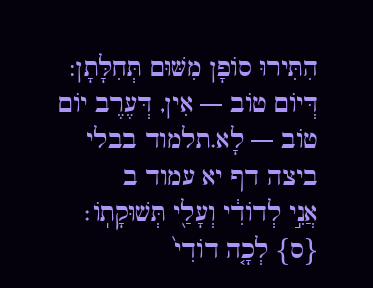הִתִּירוּ סוֹפָן מִשּׁוּם תְּחִלָּתָן: דְּיוֹם טוֹב — אִין, דְּעֶרֶב יוֹם טוֹב — לָא.תלמוד בבלי ביצה דף יא עמוד ב
אֲנִ֣י לְדוֹדִ֔י וְעָלַ֖י תְּשׁוּקָתֽוֹ׃ {ס} לְכָ֤ה דוֹדִי֙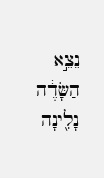נֵצֵ֣א הַשָּׂדֶ֔ה נָלִ֖ינָה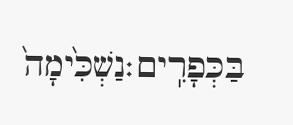בַּכְּפָרִֽים׃נַשְׁכִּ֙ימָה֙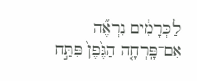לַכְּרָמִ֔ים נִרְאֶ֞ה אִם־פָּֽרְחָ֤ה הַגֶּ֙פֶן֙ פִּתַּ֣ח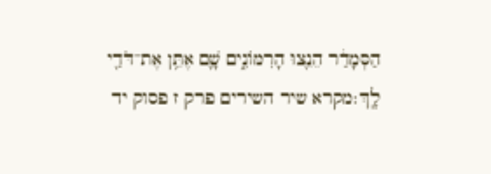הַסְּמָדַ֔ר הֵנֵ֖צוּ הָרִמּוֹנִ֑ים שָׁ֛ם אֶתֵּ֥ן אֶת־דֹּדַ֖י לָֽךְ׃מקרא שיר השירים פרק ז פסוק יד